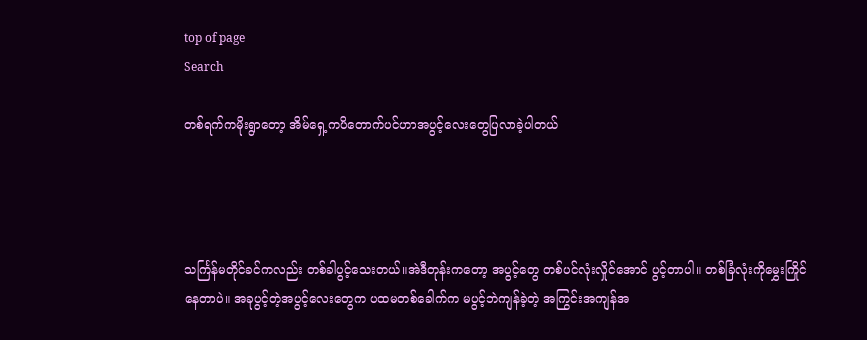top of page
Search

တစ်ရက်ကမိုးရွာတော့ အိမ်ရှေ့ကပိတောက်ပင်ဟာအပွင့်လေးတွေပြလာခဲ့ပါတယ်




သင်္ကြန်မတိုင်ခင်ကလည်း တစ်ခါပွင့်သေးတယ်။အဲဒီတုန်းကတော့ အပွင့်တွေ တစ်ပင်လုံးလှိုင်အောင် ပွင့်တာပါ။ တစ်ခြံလုံးကိုမွှေးကြိုင်နေတာပဲ။ အခုပွင့်တဲ့အပွင့်လေးတွေက ပထမတစ်ခေါက်က မပွင့်ဘဲကျန်ခဲ့တဲ့ အကြွင်းအကျန်အ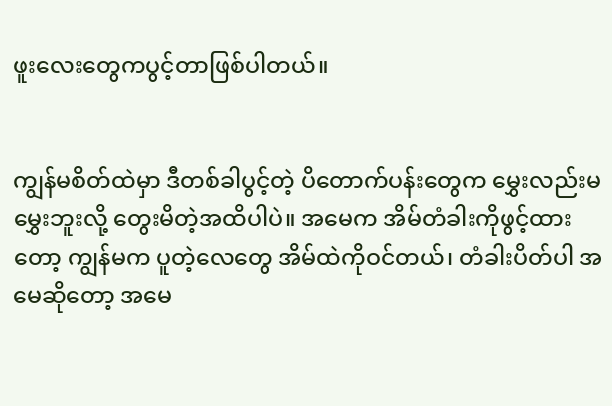ဖူးလေးတွေကပွင့်တာဖြစ်ပါတယ်။


ကျွန်မစိတ်ထဲမှာ ဒီတစ်ခါပွင့်တဲ့ ပိတောက်ပန်းတွေက မွှေးလည်းမမွှေးဘူးလို့ တွေးမိတဲ့အထိပါပဲ။ အမေက အိမ်တံခါးကိုဖွင့်ထားတော့ ကျွန်မက ပူတဲ့လေတွေ အိမ်ထဲကိုဝင်တယ်၊ တံခါးပိတ်ပါ အမေဆိုတော့ အမေ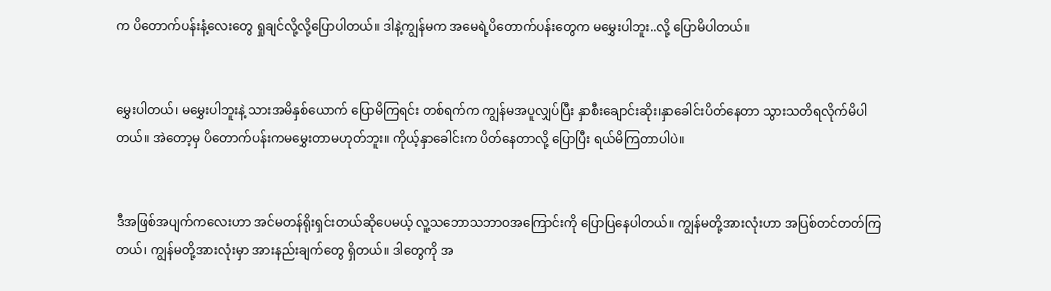က ပိတောက်ပန်းနံ့လေးတွေ ရှုချင်လို့လို့ပြောပါတယ်။ ဒါနဲ့ကျွန်မက အမေရဲ့ပိတောက်ပန်းတွေက မမွှေးပါဘူး..လို့ ပြောမိပါတယ်။


မွှေးပါတယ်၊ မမွှေးပါဘူးနဲ့ သားအမိနှစ်ယောက် ပြောမိကြရင်း တစ်ရက်က ကျွန်မအပူလျှပ်ပြီး နှာစီးချောင်းဆိုး၊နှာခေါင်းပိတ်နေတာ သွားသတိရလိုက်မိပါတယ်။ အဲတော့မှ ပိတောက်ပန်းကမမွှေးတာမဟုတ်ဘူး။ ကိုယ့်နှာခေါင်းက ပိတ်နေတာလို့ ပြောပြီး ရယ်မိကြတာပါပဲ။


ဒီအဖြစ်အပျက်ကလေးဟာ အင်မတန်ရိုးရှင်းတယ်ဆိုပေမယ့် လူ့သဘောသဘာဝအကြောင်းကို ပြောပြနေပါတယ်။ ကျွန်မတို့အားလုံးဟာ အပြစ်တင်တတ်ကြတယ်၊ ကျွန်မတို့အားလုံးမှာ အားနည်းချက်တွေ ရှိတယ်။ ဒါတွေကို အ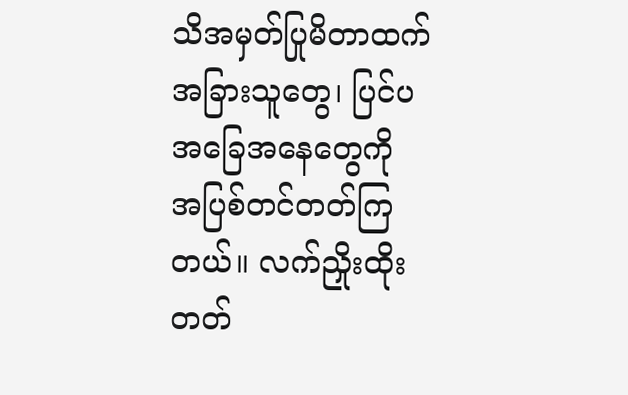သိအမှတ်ပြုမိတာထက် အခြားသူတွေ၊ ပြင်ပအခြေအနေတွေကို အပြစ်တင်တတ်ကြတယ်။ လက်ညှိုးထိုးတတ်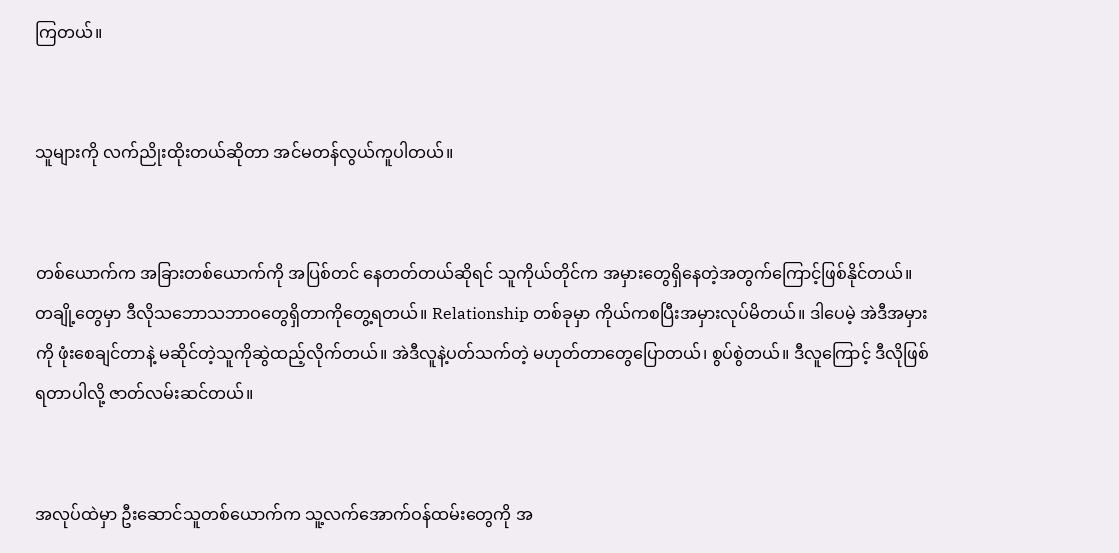ကြတယ်။


သူများကို လက်ညိုးထိုးတယ်ဆိုတာ အင်မတန်လွယ်ကူပါတယ်။


တစ်ယောက်က အခြားတစ်ယောက်ကို အပြစ်တင် နေတတ်တယ်ဆိုရင် သူကိုယ်တိုင်က အမှားတွေရှိနေတဲ့အတွက်ကြောင့်ဖြစ်နိုင်တယ်။ တချို့တွေမှာ ဒီလိုသဘောသဘာဝတွေရှိတာကိုတွေ့ရတယ်။ Relationship တစ်ခုမှာ ကိုယ်ကစပြီးအမှားလုပ်မိတယ်။ ဒါပေမဲ့ အဲဒီအမှားကို ဖုံးစေချင်တာနဲ့ မဆိုင်တဲ့သူကိုဆွဲထည့်လိုက်တယ်။ အဲဒီလူနဲ့ပတ်သက်တဲ့ မဟုတ်တာတွေပြောတယ်၊ စွပ်စွဲတယ်။ ဒီလူကြောင့် ဒီလိုဖြစ်ရတာပါလို့ ဇာတ်လမ်းဆင်တယ်။


အလုပ်ထဲမှာ ဦးဆောင်သူတစ်ယောက်က သူ့လက်အောက်ဝန်ထမ်းတွေကို အ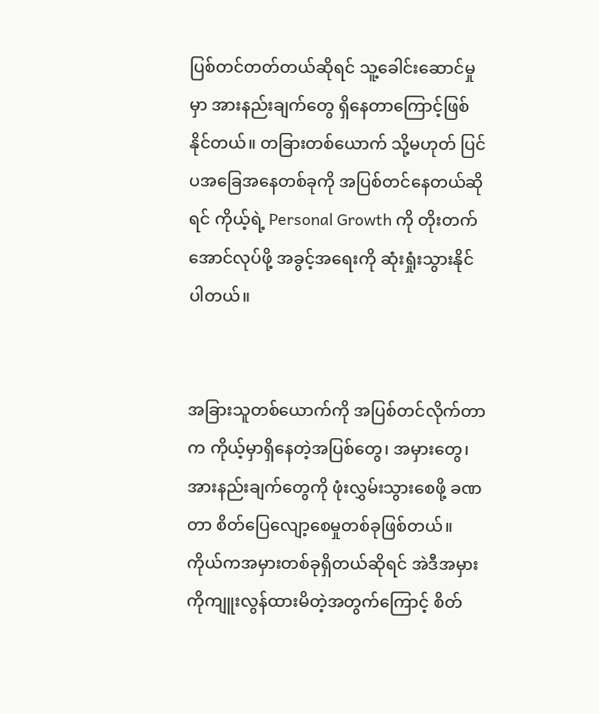ပြစ်တင်တတ်တယ်ဆိုရင် သူ့ခေါင်းဆောင်မှုမှာ အားနည်းချက်တွေ ရှိနေတာကြောင့်ဖြစ်နိုင်တယ်။ တခြားတစ်ယောက် သို့မဟုတ် ပြင်ပအခြေအနေတစ်ခုကို အပြစ်တင်နေတယ်ဆိုရင် ကိုယ့်ရဲ့ Personal Growth ကို တိုးတက်အောင်လုပ်ဖို့ အခွင့်အရေးကို ဆုံးရှုံးသွားနိုင်ပါတယ်။


အခြားသူတစ်ယောက်ကို အပြစ်တင်လိုက်တာက ကိုယ့်မှာရှိနေတဲ့အပြစ်တွေ၊ အမှားတွေ၊ အားနည်းချက်တွေကို ဖုံးလွှမ်းသွားစေဖို့ ခဏတာ စိတ်ပြေလျော့စေမှုတစ်ခုဖြစ်တယ်။ ကိုယ်ကအမှားတစ်ခုရှိတယ်ဆိုရင် အဲဒီအမှားကိုကျူးလွန်ထားမိတဲ့အတွက်ကြောင့် စိတ်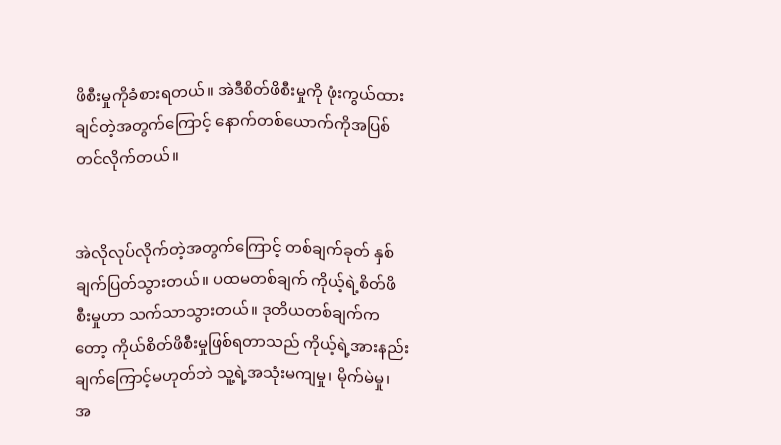ဖိစီးမှုကိုခံစားရတယ်။ အဲဒီစိတ်ဖိစီးမှုကို ဖုံးကွယ်ထားချင်တဲ့အတွက်ကြောင့် နောက်တစ်ယောက်ကိုအပြစ်တင်လိုက်တယ်။


အဲလိုလုပ်လိုက်တဲ့အတွက်ကြောင့် တစ်ချက်ခုတ် နှစ်ချက်ပြတ်သွားတယ်။ ပထမတစ်ချက် ကိုယ့်ရဲ့စိတ်ဖိစီးမှုဟာ သက်သာသွားတယ်။ ဒုတိယတစ်ချက်ကတော့ ကိုယ်စိတ်ဖိစီးမှုဖြစ်ရတာသည် ကိုယ့်ရဲ့အားနည်းချက်ကြောင့်မဟုတ်ဘဲ သူ့ရဲ့အသုံးမကျမှု၊ မိုက်မဲမှု၊ အ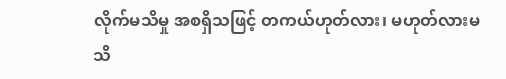လိုက်မသိမှု အစရှိသဖြင့် တကယ်ဟုတ်လား၊ မဟုတ်လားမသိ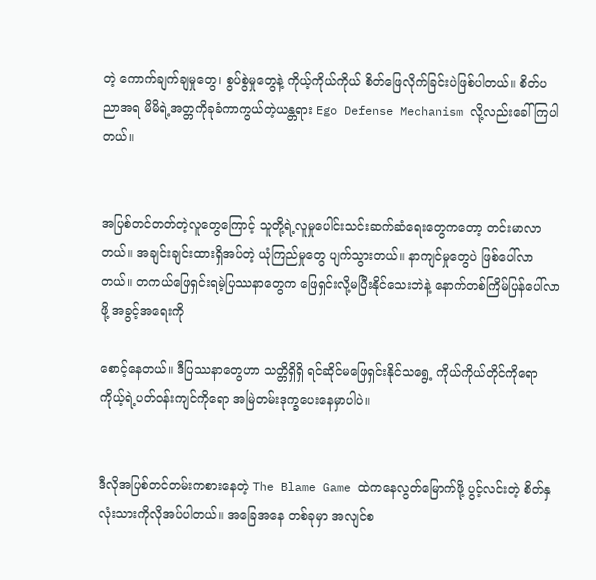တဲ့ ကောက်ချက်ချမှုတွေ၊ စွပ်စွဲမှုတွေနဲ့ ကိုယ့်ကိုယ်ကိုယ် စိတ်ဖြေလိုက်ခြင်းပဲဖြစ်ပါတယ်။ စိတ်ပညာအရ မိမိရဲ့အတ္တကိုခုခံကာကွယ်တဲ့ယန္တရား Ego Defense Mechanism လို့လည်းခေါ်ကြပါတယ်။


အပြစ်တင်တတ်တဲ့လူတွေကြောင့် သူတို့ရဲ့လူမှုပေါင်းသင်းဆက်ဆံရေးတွေကတော့ တင်းမာလာတယ်။ အချင်းချင်းထားရှိအပ်တဲ့ ယုံကြည်မှုတွေ ပျက်သွားတယ်။ နာကျင်မှုတွေပဲ ဖြစ်ပေါ်လာတယ်။ တကယ်ဖြေရှင်းရမဲ့ပြဿနာတွေက ဖြေရှင်းလို့မပြီးနိုင်သေးဘဲနဲ့ နောက်တစ်ကြိမ်ပြန်ပေါ်လာဖို့ အခွင့်အရေးကို

စောင့်နေတယ်။ ဒီပြဿနာတွေဟာ သတ္တိရှိရှိ ရင်ဆိုင်မဖြေရှင်းနိုင်သရွေ့ ကိုယ်ကိုယ်တိုင်ကိုရော ကိုယ့်ရဲ့ပတ်ဝန်းကျင်ကိုရော အမြဲတမ်းဒုက္ခပေးနေမှာပါပဲ။


ဒီလိုအပြစ်တင်တမ်းကစားနေတဲ့ The Blame Game ထဲကနေလွတ်မြောက်ဖို့ ပွင့်လင်းတဲ့ စိတ်နှလုံးသားကိုလိုအပ်ပါတယ်။ အခြေအနေ တစ်ခုမှာ အလျင်စ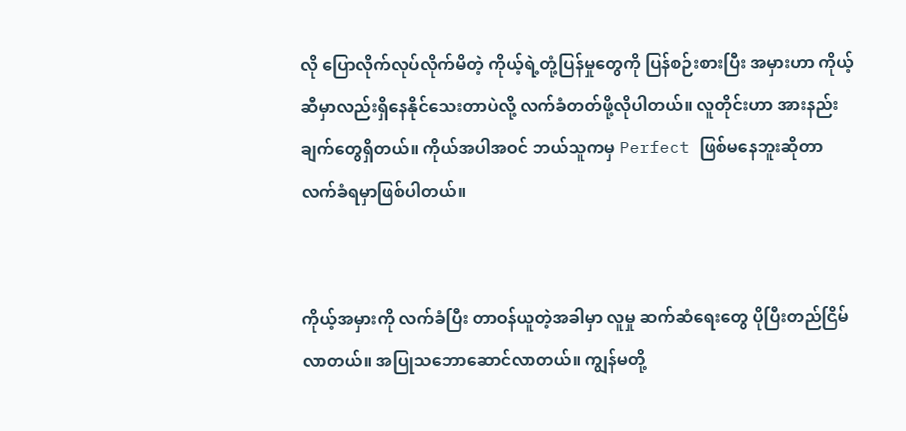လို ပြောလိုက်လုပ်လိုက်မိတဲ့ ကိုယ့်ရဲ့တုံ့ပြန်မှုတွေကို ပြန်စဉ်းစားပြီး အမှားဟာ ကိုယ့်ဆီမှာလည်းရှိနေနိုင်သေးတာပဲလို့ လက်ခံတတ်ဖို့လိုပါတယ်။ လူတိုင်းဟာ အားနည်းချက်တွေရှိတယ်။ ကိုယ်အပါအဝင် ဘယ်သူကမှ Perfect ဖြစ်မနေဘူးဆိုတာလက်ခံရမှာဖြစ်ပါတယ်။


ကိုယ့်အမှားကို လက်ခံပြီး တာဝန်ယူတဲ့အခါမှာ လူမှု ဆက်ဆံရေးတွေ ပိုပြီးတည်ငြိမ်လာတယ်။ အပြုသဘောဆောင်လာတယ်။ ကျွန်မတို့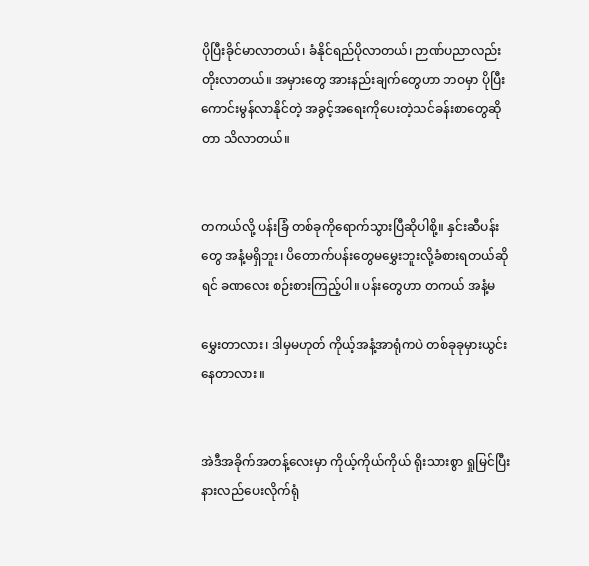ပိုပြီးခိုင်မာလာတယ်၊ ခံနိုင်ရည်ပိုလာတယ်၊ ဉာဏ်ပညာလည်း တိုးလာတယ်။ အမှားတွေ အားနည်းချက်တွေဟာ ဘဝမှာ ပိုပြီးကောင်းမွန်လာနိုင်တဲ့ အခွင့်အရေးကိုပေးတဲ့သင်ခန်းစာတွေဆိုတာ သိလာတယ်။


တကယ်လို့ ပန်းခြံ တစ်ခုကိုရောက်သွားပြီဆိုပါစို့။ နှင်းဆီပန်းတွေ အနံ့မရှိဘူး၊ ပိတောက်ပန်းတွေမမွှေးဘူးလို့ခံစားရတယ်ဆိုရင် ခဏလေး စဉ်းစားကြည့်ပါ။ ပန်းတွေဟာ တကယ် အနံ့မ

မွှေးတာလား၊ ဒါမှမဟုတ် ကိုယ့်အနံ့အာရုံကပဲ တစ်ခုခုမှားယွင်းနေတာလား။


အဲဒီအခိုက်အတန့်လေးမှာ ကိုယ့်ကိုယ်ကိုယ် ရိုးသားစွာ ရှုမြင်ပြီး နားလည်ပေးလိုက်ရုံ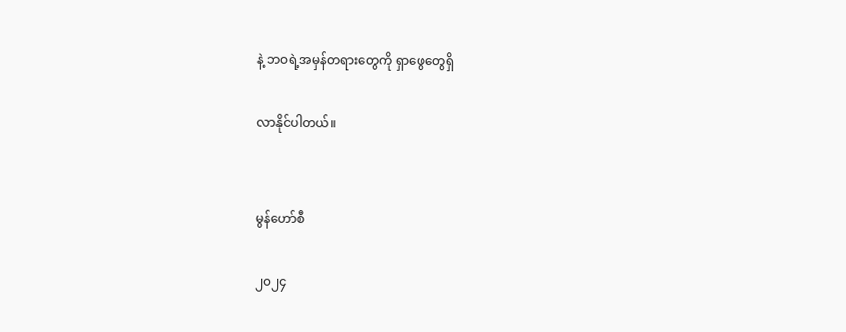နဲ့ ဘဝရဲ့အမှန်တရားတွေကို ရှာဖွေတွေရှိ

လာနိုင်ပါတယ်။


မွန်ဟော်စီ

၂၀၂၄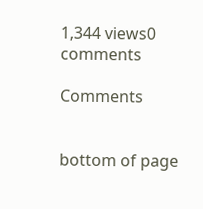1,344 views0 comments

Comments


bottom of page